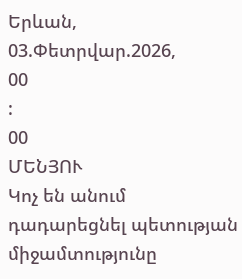Երևան, 03.Փետրվար.2026,
00
:
00
ՄԵՆՅՈՒ
Կոչ են անում դադարեցնել պետության միջամտությունը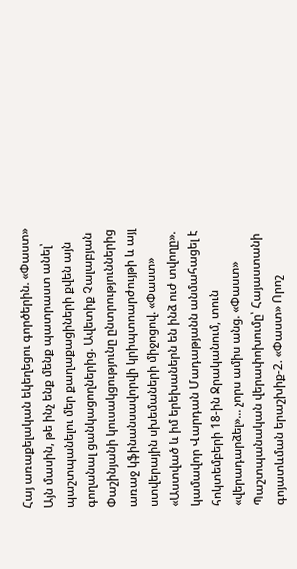Հայ առաքելական եկեղեցու գործերին. «Փաստ» Այն մասին, թե ինչ ենք մենք պատրաստ անել՝ պաշտպանելու մեր քաղաքացիների քվեն այն գողանալ ցանկացողներից. Ավետիք Չալաբյան Փաշինյանի կուսակցությունը ընտրություններից առաջ կֆինանսավորվի կրիպտոարժույթի և այլ ստվերային սխեմաների միջոցով. «Փաստ» «Աստված և իմ երեխաներն են ինձ ուժ տվողը». կամավոր Վարդան Մադաթյանն անմահացել է հոկտեմբերի 18-ին Ջրականում, տուն «վերադարձել»... չորս ամիս անց. «Փաստ» Պաշտպանական վերափոխումը՝ Հայաստանի գոյատևման երաշխիք-2. «Փաստ» Որոշ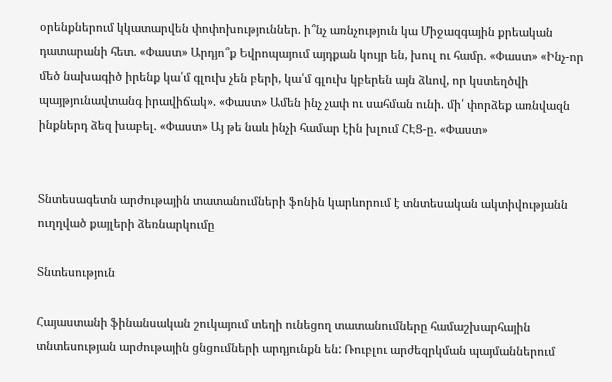օրենքներում կկատարվեն փոփոխություններ. ի՞նչ առնչություն կա Միջազգային քրեական դատարանի հետ. «Փաստ» Արդյո՞ք Եվրոպայում այդքան կույր են, խուլ ու համր. «Փաստ» «Ինչ-որ մեծ նախագիծ իրենք կա՛մ գլուխ չեն բերի, կա՛մ գլուխ կբերեն այն ձևով, որ կստեղծվի պայթյունավտանգ իրավիճակ». «Փաստ» Ամեն ինչ չափ ու սահման ունի. մի՛ փորձեք առնվազն ինքներդ ձեզ խաբել. «Փաստ» Այ թե նաև ինչի համար էին խլում ՀԷՑ-ը. «Փաստ»


Տնտեսագետն արժութային տատանումների ֆոնին կարևորում է տնտեսական ակտիվությանն ուղղված քայլերի ձեռնարկումը

Տնտեսություն

Հայաստանի ֆինանսական շուկայում տեղի ունեցող տատանումները համաշխարհային տնտեսության արժութային ցնցումների արդյունքն են: Ռուբլու արժեզրկման պայմաններում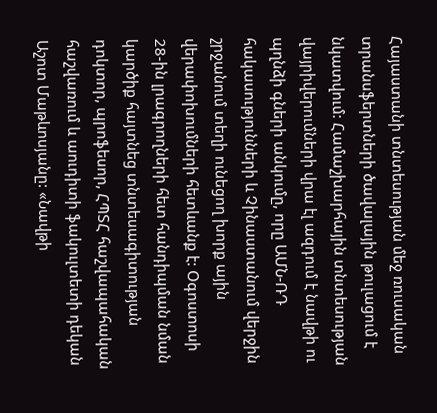Հայաստանի տնտեսության մեջ ռուսական տրանսֆերտների ծավալային թուլացում է նկատվում: Համաշխարհային տնտեսության վայրիվերումների վրա էլ ազդում է նավթի ու պղնձի գների անկումը, որը ԱՄՆ-ՌԴ հակասությունների և Չինաստանում վերջին շրջանում տեղի ունեցող խորք ային վերափոխումների հետևանք է: Օգոստոսի 28-ին լրագրողների հետ հանդիպման նման կարծիք հայտնեց տնտեսագիտության դոկտոր, պրոֆեսոր, ՀՊՏՀ հաշվապահական հաշվառում և աուդիտի ֆակուլտետի դեկան Աշոտ Մաթևոսյանը: «Նավթի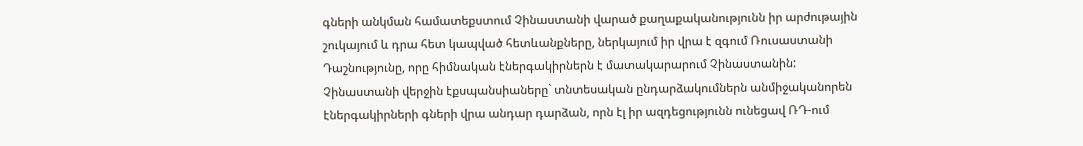գների անկման համատեքստում Չինաստանի վարած քաղաքականությունն իր արժութային շուկայում և դրա հետ կապված հետևանքները, ներկայում իր վրա է զգում Ռուսաստանի Դաշնությունը, որը հիմնական էներգակիրներն է մատակարարում Չինաստանին: Չինաստանի վերջին էքսպանսիաները` տնտեսական ընդարձակումներն անմիջականորեն էներգակիրների գների վրա անդար դարձան, որն էլ իր ազդեցությունն ունեցավ ՌԴ-ում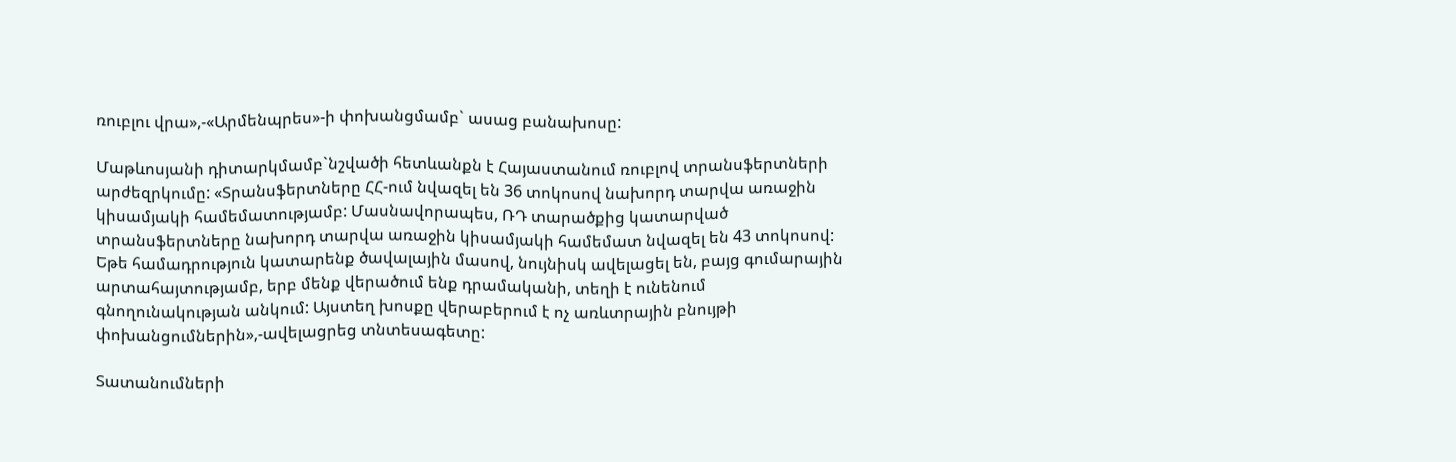ռուբլու վրա»,-«Արմենպրես»-ի փոխանցմամբ` ասաց բանախոսը:

Մաթևոսյանի դիտարկմամբ`նշվածի հետևանքն է Հայաստանում ռուբլով տրանսֆերտների արժեզրկումը: «Տրանսֆերտները ՀՀ-ում նվազել են 36 տոկոսով նախորդ տարվա առաջին կիսամյակի համեմատությամբ: Մասնավորապես, ՌԴ տարածքից կատարված տրանսֆերտները նախորդ տարվա առաջին կիսամյակի համեմատ նվազել են 43 տոկոսով: Եթե համադրություն կատարենք ծավալային մասով, նույնիսկ ավելացել են, բայց գումարային արտահայտությամբ, երբ մենք վերածում ենք դրամականի, տեղի է ունենում գնողունակության անկում: Այստեղ խոսքը վերաբերում է ոչ առևտրային բնույթի փոխանցումներին»,-ավելացրեց տնտեսագետը:

Տատանումների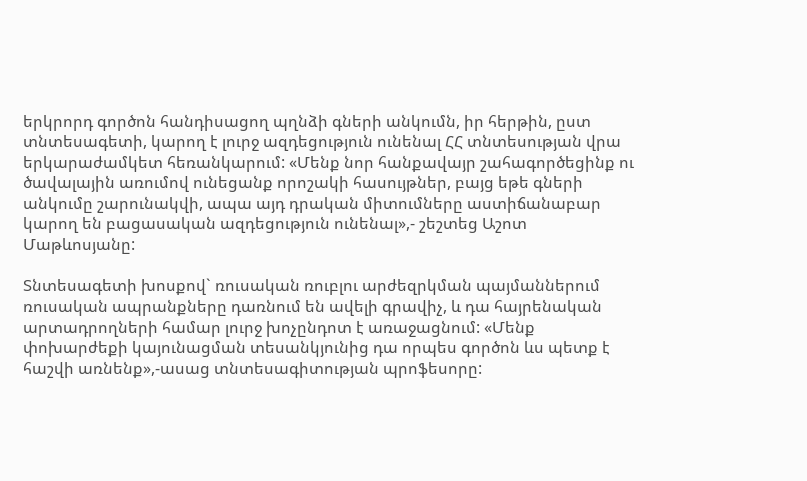երկրորդ գործոն հանդիսացող պղնձի գների անկումն, իր հերթին, ըստ տնտեսագետի, կարող է լուրջ ազդեցություն ունենալ ՀՀ տնտեսության վրա երկարաժամկետ հեռանկարում: «Մենք նոր հանքավայր շահագործեցինք ու ծավալային առումով ունեցանք որոշակի հասույթներ, բայց եթե գների անկումը շարունակվի, ապա այդ դրական միտումները աստիճանաբար կարող են բացասական ազդեցություն ունենալ»,- շեշտեց Աշոտ Մաթևոսյանը:

Տնտեսագետի խոսքով` ռուսական ռուբլու արժեզրկման պայմաններում ռուսական ապրանքները դառնում են ավելի գրավիչ, և դա հայրենական արտադրողների համար լուրջ խոչընդոտ է առաջացնում: «Մենք փոխարժեքի կայունացման տեսանկյունից դա որպես գործոն ևս պետք է հաշվի առնենք»,-ասաց տնտեսագիտության պրոֆեսորը: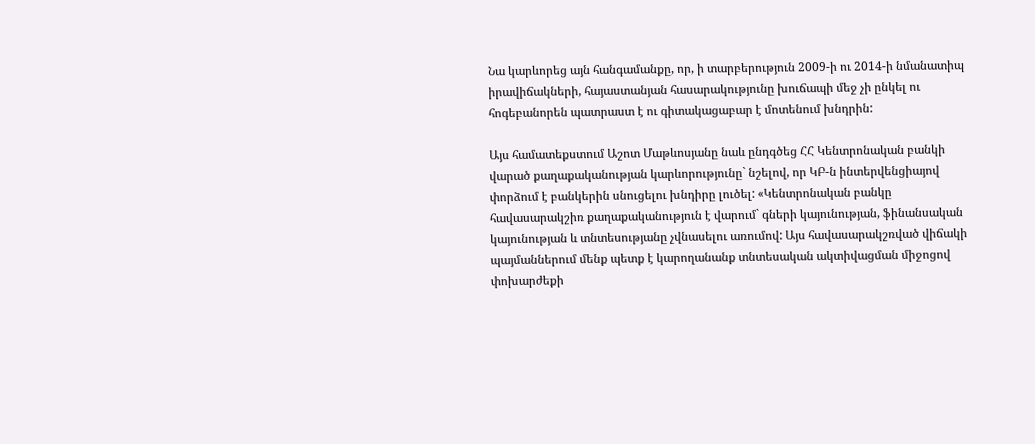Նա կարևորեց այն հանգամանքը, որ, ի տարբերություն 2009-ի ու 2014-ի նմանատիպ իրավիճակների, հայաստանյան հասարակությունը խուճապի մեջ չի ընկել ու հոգեբանորեն պատրաստ է ու գիտակացաբար է մոտենում խնդրին:

Այս համատեքստում Աշոտ Մաթևոսյանը նաև ընդգծեց ՀՀ Կենտրոնական բանկի վարած քաղաքականության կարևորությունը` նշելով, որ ԿԲ-ն ինտերվենցիայով փորձում է բանկերին սնուցելու խնդիրը լուծել: «Կենտրոնական բանկը հավասարակշիռ քաղաքականություն է վարում` գների կայունության, ֆինանսական կայունության և տնտեսությանը չվնասելու առումով: Այս հավասարակշռված վիճակի պայմաններում մենք պետք է կարողանանք տնտեսական ակտիվացման միջոցով փոխարժեքի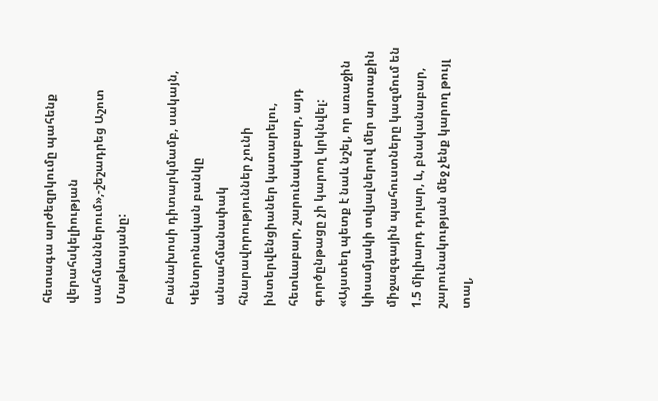հետագա արժեզրկումը պահենք վերահսկելիության սահմաններում»,-շեշադրեց Աշոտ Մաթևոսյանը:

Բանախոսի դիտարկմամբ, սակայն, Կենտրոնական բանկը անսահմանափակ հնարավորություններ չունի ինտերվենցիաներ կատարելու, հետևաբար, շարունակաբար, այդ գործընթացը չի կարող կրկնվել: «Այստեղ պետք է նաև նշել, որ առաջին կիսամյակի տվյալներով մեր արտաքին միջազգային պահուստները կազմում են 1.5 միլիարդ դոլար, և, բնականաբար, շարունակության մեջ չենք կարող թույլ տալ,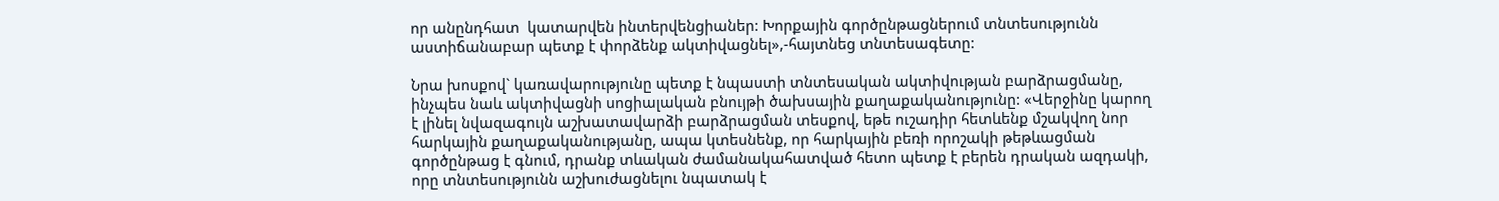որ անընդհատ  կատարվեն ինտերվենցիաներ: Խորքային գործընթացներում տնտեսությունն աստիճանաբար պետք է փորձենք ակտիվացնել»,-հայտնեց տնտեսագետը:

Նրա խոսքով` կառավարությունը պետք է նպաստի տնտեսական ակտիվության բարձրացմանը, ինչպես նաև ակտիվացնի սոցիալական բնույթի ծախսային քաղաքականությունը: «Վերջինը կարող է լինել նվազագույն աշխատավարձի բարձրացման տեսքով, եթե ուշադիր հետևենք մշակվող նոր հարկային քաղաքականությանը, ապա կտեսնենք, որ հարկային բեռի որոշակի թեթևացման գործընթաց է գնում, դրանք տևական ժամանակահատված հետո պետք է բերեն դրական ազդակի, որը տնտեսությունն աշխուժացնելու նպատակ է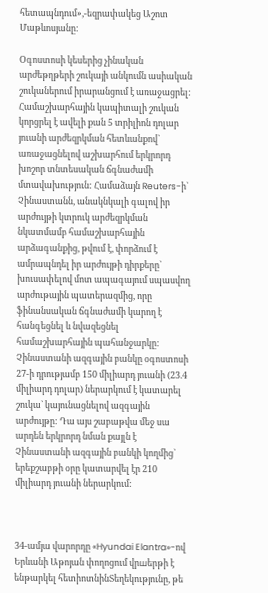հետապնդում»,-եզրափակեց Աշոտ Մաթևոսյանը:

Օգոստոսի կեսերից չինական արժեթղթերի շուկայի անկումն ասիական շուկաներում իրարանցում է առաջացրել: Համաշխարհային կապիտալի շուկան կորցրել է ավելի քան 5 տրիլիոն դոլար յուանի արժեզրկման հետևանքով` առաջացնելով աշխարհում երկրորդ խոշոր տնտեսական ճգնաժամի մտավախություն: Համաձայն Reuters-ի` Չինաստանն, անակնկալի գալով իր արժույթի կտրուկ արժեզրկման նկատմամբ համաշխարհային արձագանքից, թվում է, փորձում է ամրապնդել իր արժույթի դիրքերը` խուսափելով մոտ ապագայում սպասվող արժութային պատերազմից, որը ֆինանսական ճգնաժամի կարող է հանգեցնել և նվազեցնել համաշխարհային պահանջարկը: Չինաստանի ազգային բանկը օգոստոսի 27-ի դրությամբ 150 միլիարդ յուանի (23.4 միլիարդ դոլար) ներարկում է կատարել շուկա` կայունացնելով ազգային արժույթը: Դա այս շաբաթվա մեջ սա արդեն երկրորդ նման քայլն է Չինաստանի ազգային բանկի կողմից` երեքշաբթի օրը կատարվել էր 210 միլիարդ յուանի ներարկում:



34-ամյա վարորդը «Hyundai Elantra»-ով Երևանի Աթոյան փողոցում վրшերթի է ենթարկել հետիոտնինՏեղեկությունը, թե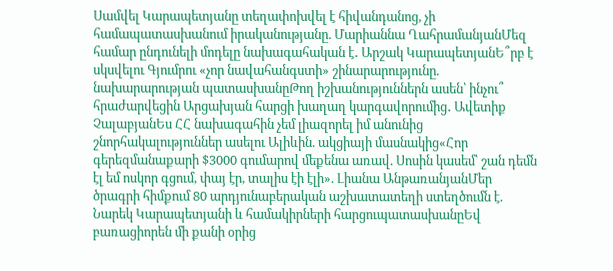Սամվել Կարապետյանը տեղափոխվել է հիվանդանոց, չի համապատասխանում իրականությանը. Մարիաննա ՂահրամանյանՄեզ համար ընդունելի մոդելը նախագահական է․ Արշակ ԿարապետյանԵ՞րբ է սկսվելու Գյումրու «չոր նավահանգստի» շինարարությունը. նախարարության պատասխանըԹող իշխանություններն ասեն՝ ինչու՞ հրաժարվեցին Արցախյան հարցի խաղաղ կարգավորումից․ Ավետիք ՉալաբյանԵս ՀՀ նախագահին չեմ լիազորել իմ անունից շնորհակալություններ ասելու Ալիևին. ակցիայի մասնակից«Հոր գերեզմանաքարի $3000 գումարով մեքենա առավ. Սոսին կասեմ՝ շան դեմն էլ եմ ոսկոր գցում, փայ էր, տալիս էի էլի». Լիանա ԱնթառանյանՄեր ծրագրի հիմքում 80 արդյունաբերական աշխատատեղի ստեղծումն է. Նարեկ Կարապետյանի և համակիրների հարցուպատասխանըԵվ բառացիորեն մի քանի օրից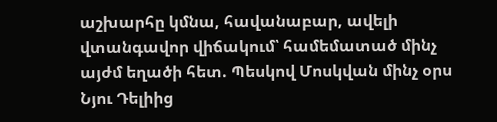աշխարհը կմնա, հավանաբար, ավելի վտանգավոր վիճակում՝ համեմատած մինչ այժմ եղածի հետ. Պեսկով Մոսկվան մինչ օրս Նյու Դելիից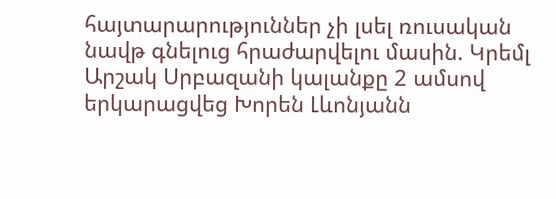հայտարարություններ չի լսել ռուսական նավթ գնելուց հրաժարվելու մասին. Կրեմլ Արշակ Սրբազանի կալանքը 2 ամսով երկարացվեց Խորեն Լևոնյանն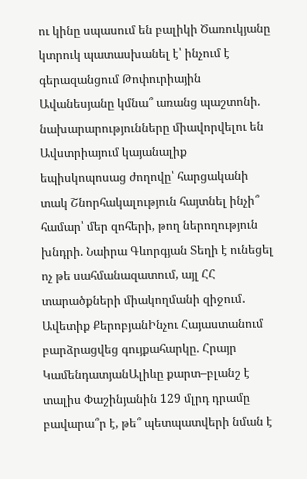ու կինը սպասում են բալիկի Ծառուկյանը կտրուկ պատասխանել է՝ ինչում է գերազանցում Թոփուրիային Ավանեսյանը կմնա՞ առանց պաշտոնի. նախարարությունները միավորվելու են Ավստրիայում կայանալիք եպիսկոպոսաց ժողովը՝ հարցականի տակ Շնորհակալություն հայտնել ինչի՞ համար՝ մեր զոհերի, թող ներողություն խնդրի. Նաիրա Գևորգյան Տեղի է ունեցել ոչ թե սահմանազատում, այլ ՀՀ տարածքների միակողմանի զիջում․ Ավետիք ՔերոբյանԻնչու Հայաստանում բարձրացվեց գույքահարկը. Հրայր ԿամենդատյանԱլիևը քարտ–բլանշ է տալիս Փաշինյանին 129 մլրդ դրամը բավարա՞ր է, թե՞ պետպատվերի նման է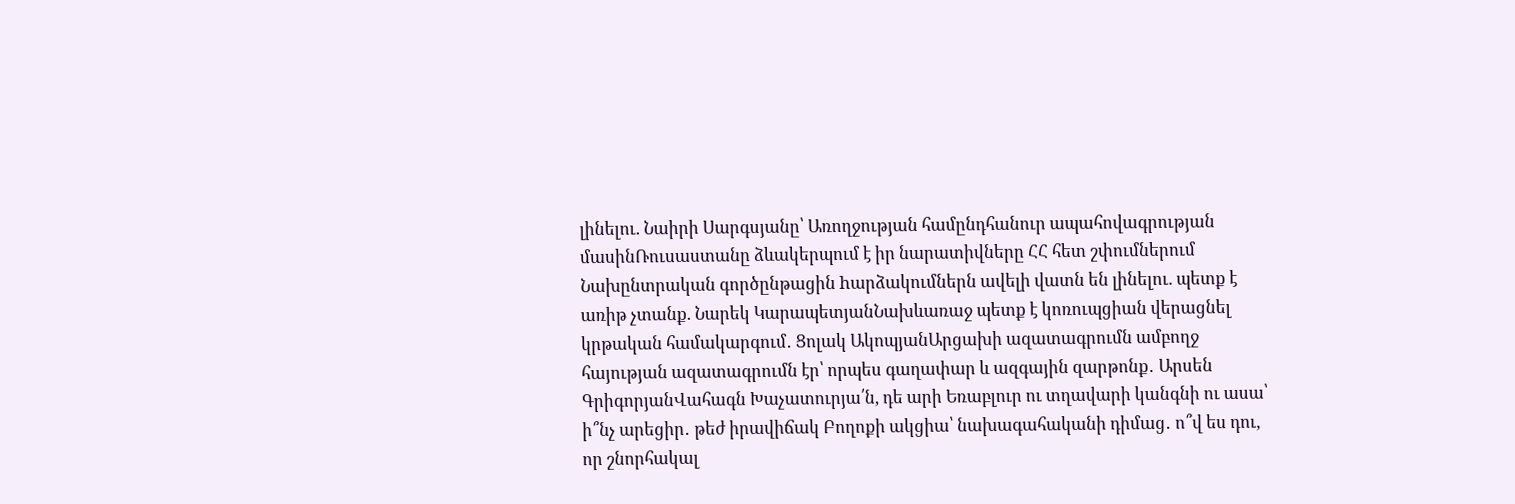լինելու. Նաիրի Սարգսյանը՝ Առողջության համընդհանուր ապահովագրության մասինՌուսաստանը ձևակերպում է իր նարատիվները ՀՀ հետ շփումներում Նախընտրական գործընթացին hարձակումներն ավելի վատն են լինելու. պետք է առիթ չտանք. Նարեկ ԿարապետյանՆախևառաջ պետք է կոռուպցիան վերացնել կրթական համակարգում․ Ցոլակ ԱկոպյանԱրցախի ազատագրումն ամբողջ հայության ազատագրումն էր՝ որպես գաղափար և ազգային զարթոնք․ Արսեն ԳրիգորյանՎահագն Խաչատուրյա՛ն, դե արի Եռաբլուր ու տղավարի կանգնի ու ասա՝ ի՞նչ արեցիր․ թեժ իրավիճակ Բողոքի ակցիա՝ նախագահականի դիմաց․ ո՞վ ես դու, որ շնորհակալ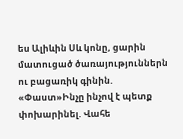ես Ալիևին Սև կոնը, ցարին մատուցած ծառայություններն ու բացառիկ գինին. «Փաստ»Ինչը ինչով է պետք փոխարինել. Վահե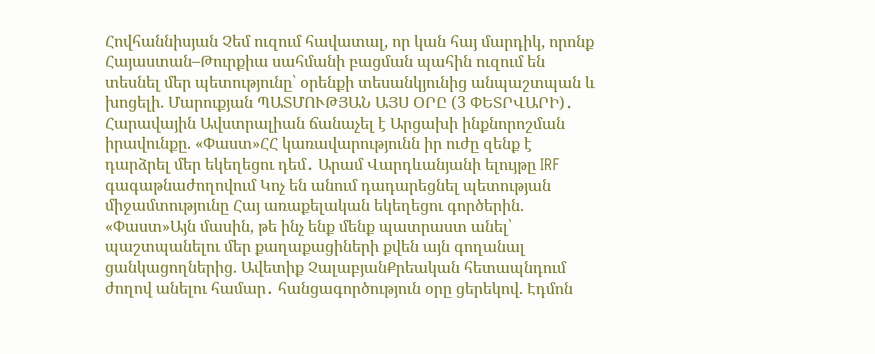Հովհաննիսյան Չեմ ուզում հավատալ, որ կան հայ մարդիկ, որոնք Հայաստան–Թուրքիա սահմանի բացման պահին ուզում են տեսնել մեր պետությունը՝ օրենքի տեսանկյունից անպաշտպան և խոցելի. Մարուքյան ՊԱՏՄՈՒԹՅԱՆ ԱՅՍ ՕՐԸ (3 ՓԵՏՐՎԱՐԻ)․ Հարավային Ավստրալիան ճանաչել է Արցախի ինքնորոշման իրավունքը. «Փաստ»ՀՀ կառավարությունն իր ուժը զենք է դարձրել մեր եկեղեցու դեմ․ Արամ Վարդևանյանի ելույթը IRF գագաթնաժողովում Կոչ են անում դադարեցնել պետության միջամտությունը Հայ առաքելական եկեղեցու գործերին. «Փաստ»Այն մասին, թե ինչ ենք մենք պատրաստ անել՝ պաշտպանելու մեր քաղաքացիների քվեն այն գողանալ ցանկացողներից. Ավետիք ՉալաբյանՔրեական հետապնդում ժողով անելու համար․ հանցագործություն օրը ցերեկով. Էդմոն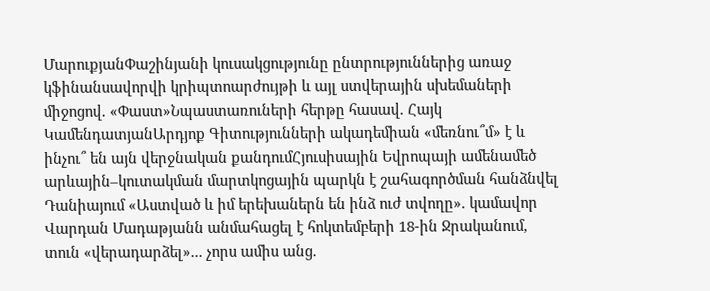ՄարուքյանՓաշինյանի կուսակցությունը ընտրություններից առաջ կֆինանսավորվի կրիպտոարժույթի և այլ ստվերային սխեմաների միջոցով. «Փաստ»Նպաստառուների հերթը հասավ. Հայկ ԿամենդատյանԱրդյոք Գիտությունների ակադեմիան «մեռնու՞մ» է և ինչու՞ են այն վերջնական քանդումՀյուսիսային Եվրոպայի ամենամեծ արևային–կուտակման մարտկոցային պարկն է շահագործման հանձնվել Դանիայում «Աստված և իմ երեխաներն են ինձ ուժ տվողը». կամավոր Վարդան Մադաթյանն անմահացել է հոկտեմբերի 18-ին Ջրականում, տուն «վերադարձել»... չորս ամիս անց.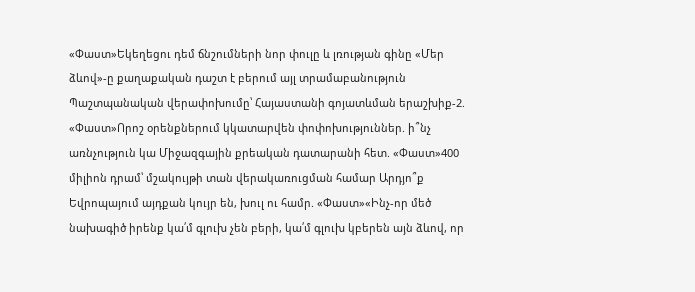«Փաստ»Եկեղեցու դեմ ճնշումների նոր փուլը և լռության գինը «Մեր ձևով»-ը քաղաքական դաշտ է բերում այլ տրամաբանություն Պաշտպանական վերափոխումը՝ Հայաստանի գոյատևման երաշխիք-2. «Փաստ»Որոշ օրենքներում կկատարվեն փոփոխություններ. ի՞նչ առնչություն կա Միջազգային քրեական դատարանի հետ. «Փաստ»400 միլիոն դրամ՝ մշակույթի տան վերակառուցման համար Արդյո՞ք Եվրոպայում այդքան կույր են, խուլ ու համր. «Փաստ»«Ինչ-որ մեծ նախագիծ իրենք կա՛մ գլուխ չեն բերի, կա՛մ գլուխ կբերեն այն ձևով, որ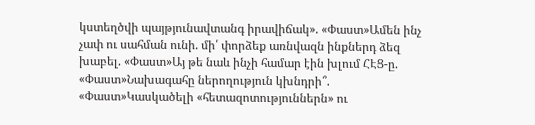կստեղծվի պայթյունավտանգ իրավիճակ». «Փաստ»Ամեն ինչ չափ ու սահման ունի. մի՛ փորձեք առնվազն ինքներդ ձեզ խաբել. «Փաստ»Այ թե նաև ինչի համար էին խլում ՀԷՑ-ը. «Փաստ»Նախագահը ներողություն կխնդրի՞. «Փաստ»Կասկածելի «հետազոտություններն» ու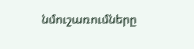նմուշառումները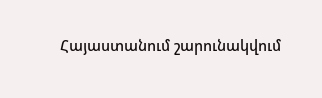Հայաստանում շարունակվում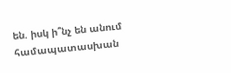են. իսկ ի՞նչ են անում համապատասխան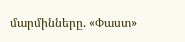մարմինները. «Փաստ»